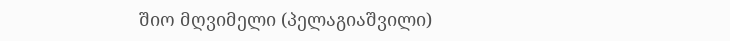შიო მღვიმელი (პელაგიაშვილი)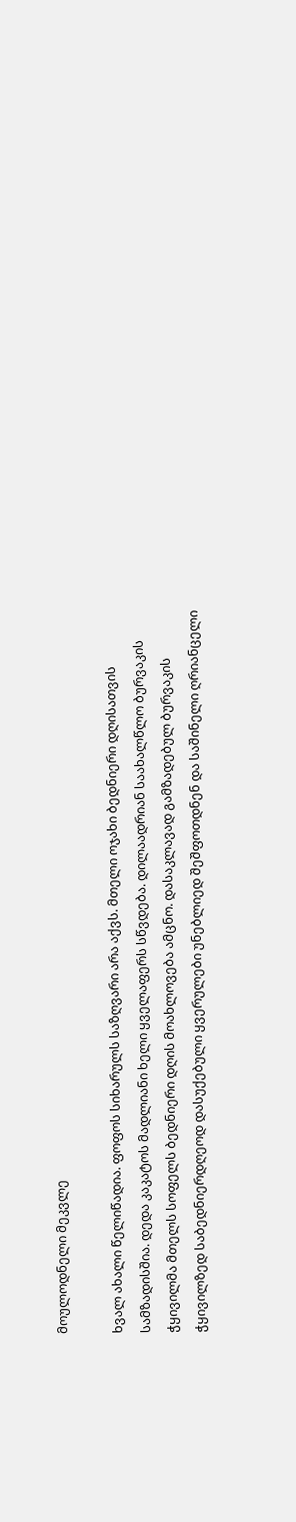მოულოდნელი მეკვლე

ხვალ ახალი წელიწადია. ფოფოს სიხარულს საზღვარი არა აქვს. მთელი ოჯახი ბედნიერი დღისათვის სამზადისშია. დედა კაკატოს მადლიანი ხელი ყველაფერს სწვდება. დილაადრიან საახალწლო ბურვაკის ჭყივილმა მთელს სოფელს ბედნიერი დღის მოახლოვება ამცნო. დასაკლავად გამზადებულ ბურვაკის ჭყივილზედ საბედნიერდღეოდ დასუქებული ყვერულები უნებლიედ შეშფოთდნენ და საშინელი ღრიანცელი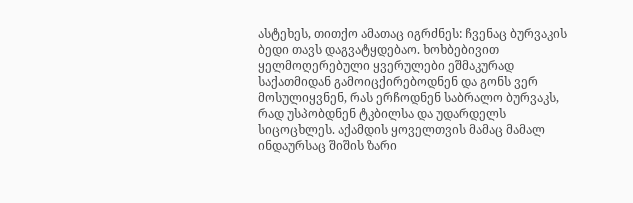ასტეხეს, თითქო ამათაც იგრძნეს: ჩვენაც ბურვაკის ბედი თავს დაგვატყდებაო. ხოხბებივით ყელმოღერებული ყვერულები ეშმაკურად საქათმიდან გამოიცქირებოდნენ და გონს ვერ მოსულიყვნენ, რას ერჩოდნენ საბრალო ბურვაკს, რად უსპობდნენ ტკბილსა და უდარდელს სიცოცხლეს. აქამდის ყოველთვის მამაც მამალ ინდაურსაც შიშის ზარი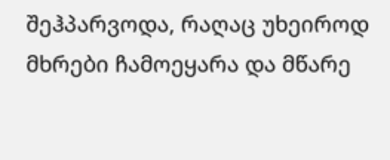შეჰპარვოდა, რაღაც უხეიროდ მხრები ჩამოეყარა და მწარე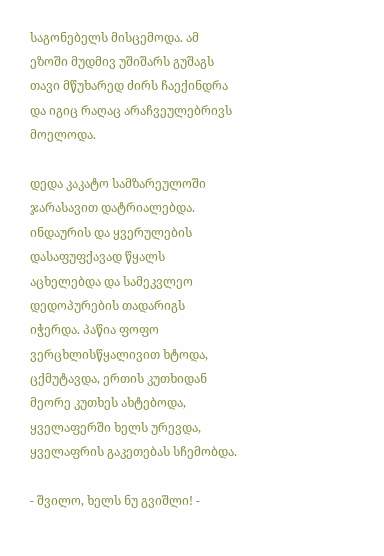საგონებელს მისცემოდა. ამ ეზოში მუდმივ უშიშარს გუშაგს თავი მწუხარედ ძირს ჩაექინდრა და იგიც რაღაც არაჩვეულებრივს მოელოდა.

დედა კაკატო სამზარეულოში ჯარასავით დატრიალებდა. ინდაურის და ყვერულების დასაფუფქავად წყალს აცხელებდა და სამეკვლეო დედოპურების თადარიგს იჭერდა. პაწია ფოფო ვერცხლისწყალივით ხტოდა, ცქმუტავდა, ერთის კუთხიდან მეორე კუთხეს ახტებოდა, ყველაფერში ხელს ურევდა, ყველაფრის გაკეთებას სჩემობდა.

- შვილო, ხელს ნუ გვიშლი! -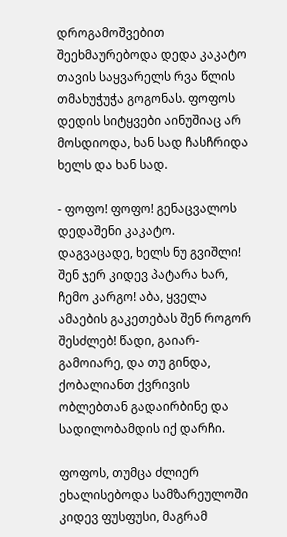დროგამოშვებით შეეხმაურებოდა დედა კაკატო თავის საყვარელს რვა წლის თმახუჭუჭა გოგონას. ფოფოს დედის სიტყვები აინუშიაც არ მოსდიოდა, ხან სად ჩასჩრიდა ხელს და ხან სად.

- ფოფო! ფოფო! გენაცვალოს დედაშენი კაკატო. დაგვაცადე, ხელს ნუ გვიშლი! შენ ჯერ კიდევ პატარა ხარ, ჩემო კარგო! აბა, ყველა ამაების გაკეთებას შენ როგორ შესძლებ! წადი, გაიარ-გამოიარე, და თუ გინდა, ქობალიანთ ქვრივის ობლებთან გადაირბინე და სადილობამდის იქ დარჩი.

ფოფოს, თუმცა ძლიერ ეხალისებოდა სამზარეულოში კიდევ ფუსფუსი, მაგრამ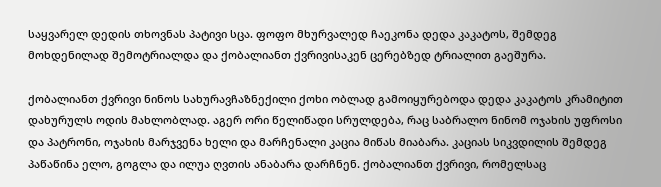საყვარელ დედის თხოვნას პატივი სცა. ფოფო მხურვალედ ჩაეკონა დედა კაკატოს, შემდეგ მოხდენილად შემოტრიალდა და ქობალიანთ ქვრივისაკენ ცერებზედ ტრიალით გაეშურა.

ქობალიანთ ქვრივი ნინოს სახურავჩაზნექილი ქოხი ობლად გამოიყურებოდა დედა კაკატოს კრამიტით დახურულს ოდის მახლობლად. აგერ ორი წელიწადი სრულდება, რაც საბრალო ნინომ ოჯახის უფროსი და პატრონი, ოჯახის მარჯვენა ხელი და მარჩენალი კაცია მიწას მიაბარა. კაციას სიკვდილის შემდეგ პაწაწინა ელო, გოგლა და ილუა ღვთის ანაბარა დარჩნენ. ქობალიანთ ქვრივი, რომელსაც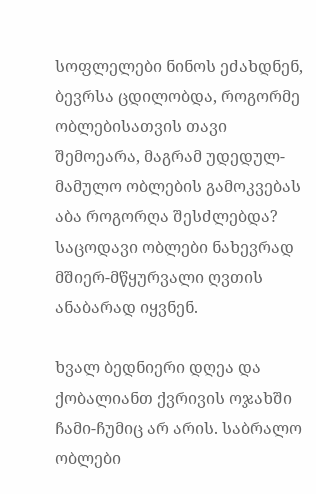სოფლელები ნინოს ეძახდნენ, ბევრსა ცდილობდა, როგორმე ობლებისათვის თავი შემოეარა, მაგრამ უდედულ-მამულო ობლების გამოკვებას აბა როგორღა შესძლებდა? საცოდავი ობლები ნახევრად მშიერ-მწყურვალი ღვთის ანაბარად იყვნენ.

ხვალ ბედნიერი დღეა და ქობალიანთ ქვრივის ოჯახში ჩამი-ჩუმიც არ არის. საბრალო ობლები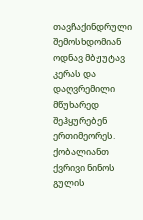თავჩაქინდრული შემოსხდომიან ოდნავ მბჟუტავ კერას და დაღვრემილი მწუხარედ შეჰყურებენ ერთიმეორეს. ქობალიანთ ქვრივი ნინოს გულის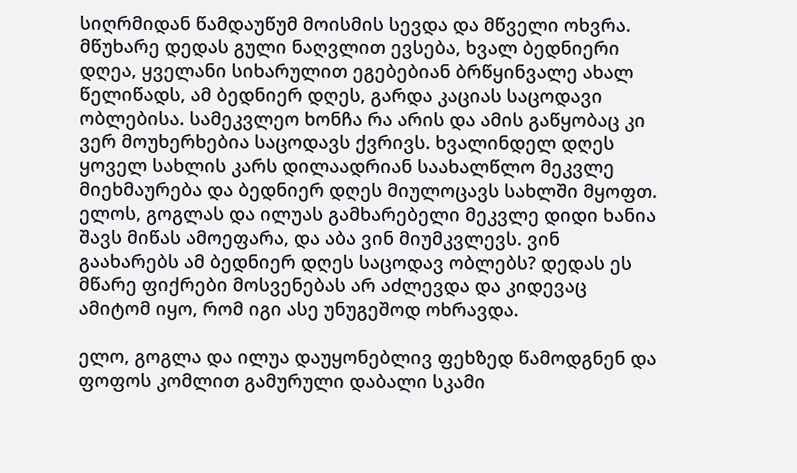სიღრმიდან წამდაუწუმ მოისმის სევდა და მწველი ოხვრა. მწუხარე დედას გული ნაღვლით ევსება, ხვალ ბედნიერი დღეა, ყველანი სიხარულით ეგებებიან ბრწყინვალე ახალ წელიწადს, ამ ბედნიერ დღეს, გარდა კაციას საცოდავი ობლებისა. სამეკვლეო ხონჩა რა არის და ამის გაწყობაც კი ვერ მოუხერხებია საცოდავს ქვრივს. ხვალინდელ დღეს ყოველ სახლის კარს დილაადრიან საახალწლო მეკვლე მიეხმაურება და ბედნიერ დღეს მიულოცავს სახლში მყოფთ. ელოს, გოგლას და ილუას გამხარებელი მეკვლე დიდი ხანია შავს მიწას ამოეფარა, და აბა ვინ მიუმკვლევს. ვინ გაახარებს ამ ბედნიერ დღეს საცოდავ ობლებს? დედას ეს მწარე ფიქრები მოსვენებას არ აძლევდა და კიდევაც ამიტომ იყო, რომ იგი ასე უნუგეშოდ ოხრავდა.

ელო, გოგლა და ილუა დაუყონებლივ ფეხზედ წამოდგნენ და ფოფოს კომლით გამურული დაბალი სკამი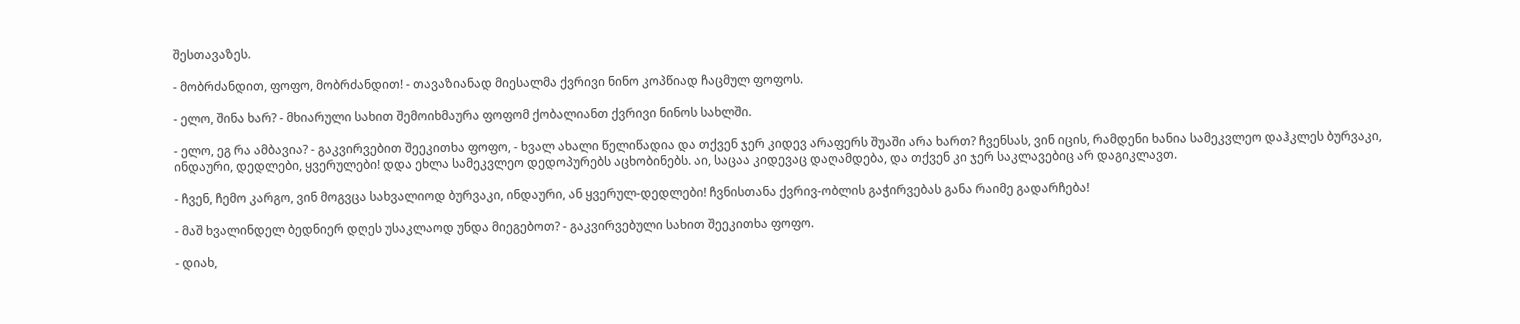შესთავაზეს.

- მობრძანდით, ფოფო, მობრძანდით! - თავაზიანად მიესალმა ქვრივი ნინო კოპწიად ჩაცმულ ფოფოს.

- ელო, შინა ხარ? - მხიარული სახით შემოიხმაურა ფოფომ ქობალიანთ ქვრივი ნინოს სახლში.

- ელო, ეგ რა ამბავია? - გაკვირვებით შეეკითხა ფოფო, - ხვალ ახალი წელიწადია და თქვენ ჯერ კიდევ არაფერს შუაში არა ხართ? ჩვენსას, ვინ იცის, რამდენი ხანია სამეკვლეო დაჰკლეს ბურვაკი, ინდაური, დედლები, ყვერულები! დდა ეხლა სამეკვლეო დედოპურებს აცხობინებს. აი, საცაა კიდევაც დაღამდება, და თქვენ კი ჯერ საკლავებიც არ დაგიკლავთ.

- ჩვენ, ჩემო კარგო, ვინ მოგვცა სახვალიოდ ბურვაკი, ინდაური, ან ყვერულ-დედლები! ჩვნისთანა ქვრივ-ობლის გაჭირვებას განა რაიმე გადარჩება!

- მაშ ხვალინდელ ბედნიერ დღეს უსაკლაოდ უნდა მიეგებოთ? - გაკვირვებული სახით შეეკითხა ფოფო.

- დიახ,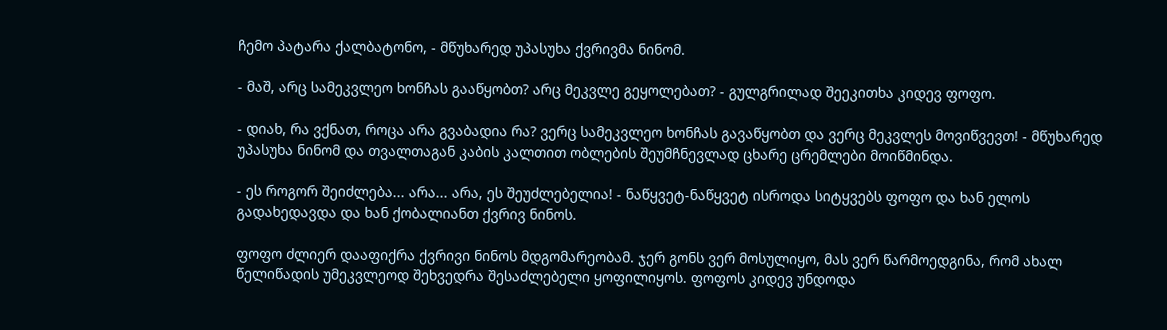ჩემო პატარა ქალბატონო, - მწუხარედ უპასუხა ქვრივმა ნინომ.

- მაშ, არც სამეკვლეო ხონჩას გააწყობთ? არც მეკვლე გეყოლებათ? - გულგრილად შეეკითხა კიდევ ფოფო.

- დიახ, რა ვქნათ, როცა არა გვაბადია რა? ვერც სამეკვლეო ხონჩას გავაწყობთ და ვერც მეკვლეს მოვიწვევთ! - მწუხარედ უპასუხა ნინომ და თვალთაგან კაბის კალთით ობლების შეუმჩნევლად ცხარე ცრემლები მოიწმინდა.

- ეს როგორ შეიძლება... არა... არა, ეს შეუძლებელია! - ნაწყვეტ-ნაწყვეტ ისროდა სიტყვებს ფოფო და ხან ელოს გადახედავდა და ხან ქობალიანთ ქვრივ ნინოს.

ფოფო ძლიერ დააფიქრა ქვრივი ნინოს მდგომარეობამ. ჯერ გონს ვერ მოსულიყო, მას ვერ წარმოედგინა, რომ ახალ წელიწადის უმეკვლეოდ შეხვედრა შესაძლებელი ყოფილიყოს. ფოფოს კიდევ უნდოდა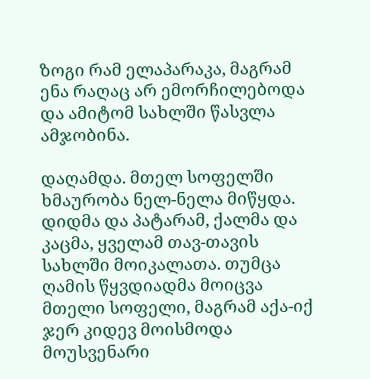ზოგი რამ ელაპარაკა, მაგრამ ენა რაღაც არ ემორჩილებოდა და ამიტომ სახლში წასვლა ამჯობინა.

დაღამდა. მთელ სოფელში ხმაურობა ნელ-ნელა მიწყდა. დიდმა და პატარამ, ქალმა და კაცმა, ყველამ თავ-თავის სახლში მოიკალათა. თუმცა ღამის წყვდიადმა მოიცვა მთელი სოფელი, მაგრამ აქა-იქ ჯერ კიდევ მოისმოდა მოუსვენარი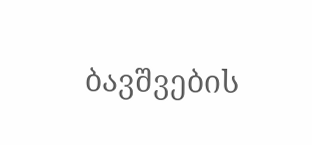ბავშვების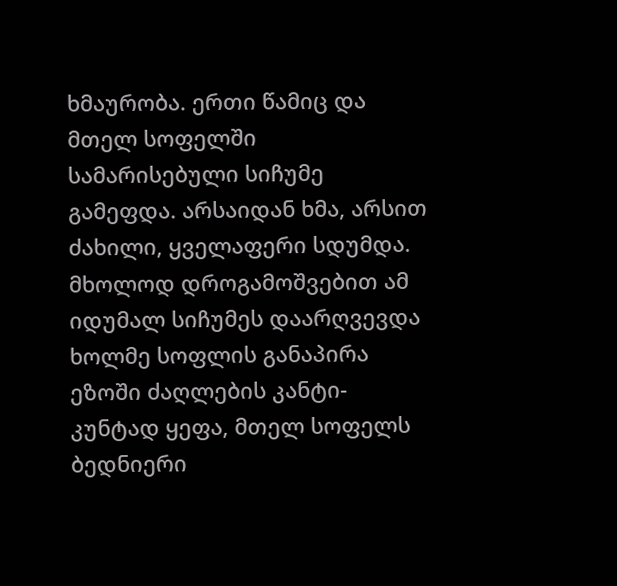ხმაურობა. ერთი წამიც და მთელ სოფელში სამარისებული სიჩუმე გამეფდა. არსაიდან ხმა, არსით ძახილი, ყველაფერი სდუმდა. მხოლოდ დროგამოშვებით ამ იდუმალ სიჩუმეს დაარღვევდა ხოლმე სოფლის განაპირა ეზოში ძაღლების კანტი-კუნტად ყეფა, მთელ სოფელს ბედნიერი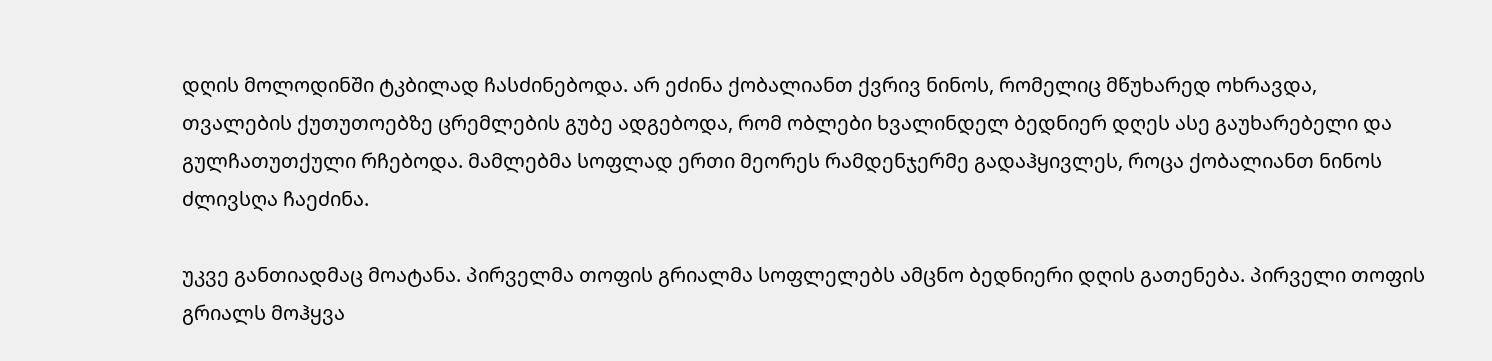დღის მოლოდინში ტკბილად ჩასძინებოდა. არ ეძინა ქობალიანთ ქვრივ ნინოს, რომელიც მწუხარედ ოხრავდა, თვალების ქუთუთოებზე ცრემლების გუბე ადგებოდა, რომ ობლები ხვალინდელ ბედნიერ დღეს ასე გაუხარებელი და გულჩათუთქული რჩებოდა. მამლებმა სოფლად ერთი მეორეს რამდენჯერმე გადაჰყივლეს, როცა ქობალიანთ ნინოს ძლივსღა ჩაეძინა.

უკვე განთიადმაც მოატანა. პირველმა თოფის გრიალმა სოფლელებს ამცნო ბედნიერი დღის გათენება. პირველი თოფის გრიალს მოჰყვა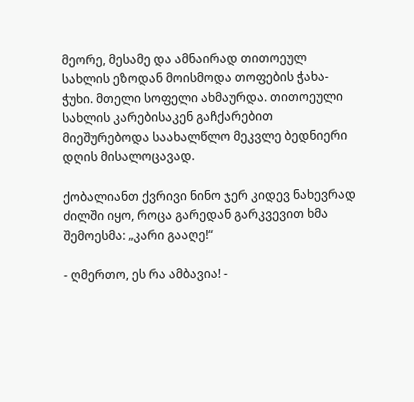მეორე, მესამე და ამნაირად თითოეულ სახლის ეზოდან მოისმოდა თოფების ჭახა-ჭუხი. მთელი სოფელი ახმაურდა. თითოეული სახლის კარებისაკენ გაჩქარებით მიეშურებოდა საახალწლო მეკვლე ბედნიერი დღის მისალოცავად.

ქობალიანთ ქვრივი ნინო ჯერ კიდევ ნახევრად ძილში იყო, როცა გარედან გარკვევით ხმა შემოესმა: „კარი გააღე!“

- ღმერთო, ეს რა ამბავია! -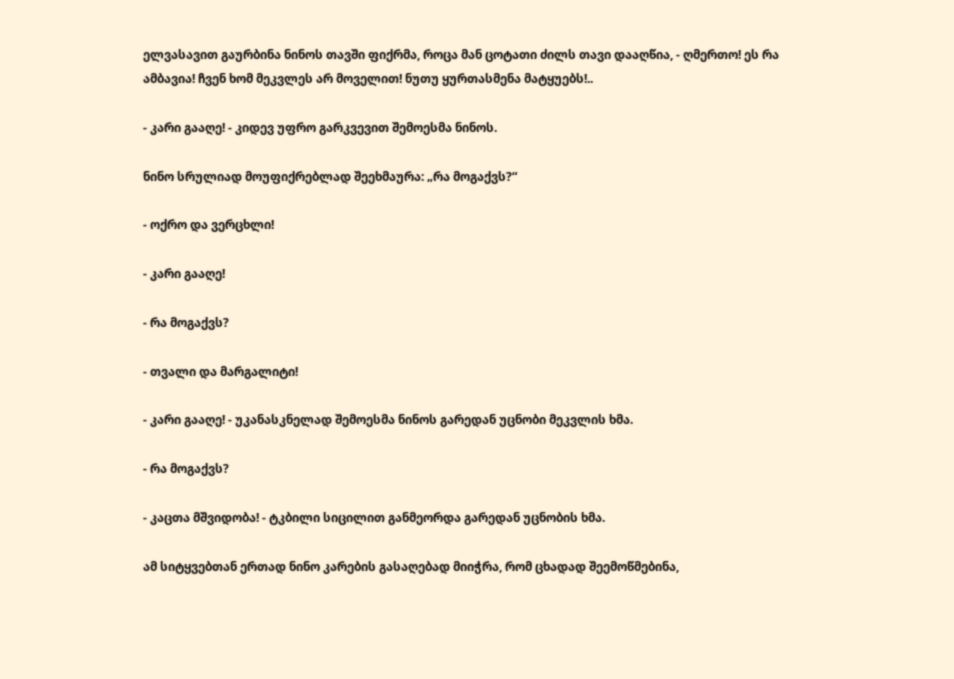ელვასავით გაურბინა ნინოს თავში ფიქრმა, როცა მან ცოტათი ძილს თავი დააღწია, - ღმერთო! ეს რა ამბავია! ჩვენ ხომ მეკვლეს არ მოველით! ნუთუ ყურთასმენა მატყუებს!..

- კარი გააღე! - კიდევ უფრო გარკვევით შემოესმა ნინოს.

ნინო სრულიად მოუფიქრებლად შეეხმაურა: „რა მოგაქვს?“

- ოქრო და ვერცხლი!

- კარი გააღე!

- რა მოგაქვს?

- თვალი და მარგალიტი!

- კარი გააღე! - უკანასკნელად შემოესმა ნინოს გარედან უცნობი მეკვლის ხმა.

- რა მოგაქვს?

- კაცთა მშვიდობა! - ტკბილი სიცილით განმეორდა გარედან უცნობის ხმა.

ამ სიტყვებთან ერთად ნინო კარების გასაღებად მიიჭრა, რომ ცხადად შეემოწმებინა,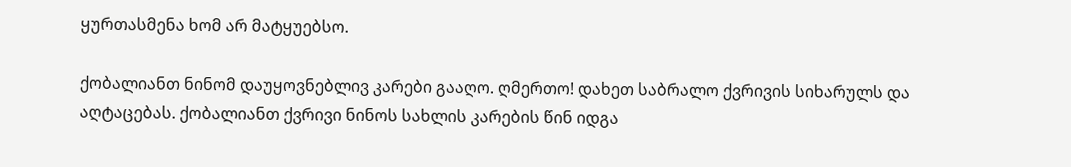ყურთასმენა ხომ არ მატყუებსო.

ქობალიანთ ნინომ დაუყოვნებლივ კარები გააღო. ღმერთო! დახეთ საბრალო ქვრივის სიხარულს და აღტაცებას. ქობალიანთ ქვრივი ნინოს სახლის კარების წინ იდგა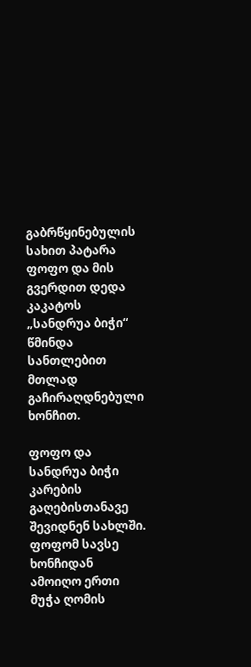გაბრწყინებულის სახით პატარა ფოფო და მის გვერდით დედა კაკატოს „სანდრუა ბიჭი“ წმინდა სანთლებით მთლად გაჩირაღდნებული ხონჩით.

ფოფო და სანდრუა ბიჭი კარების გაღებისთანავე შევიდნენ სახლში. ფოფომ სავსე ხონჩიდან ამოიღო ერთი მუჭა ღომის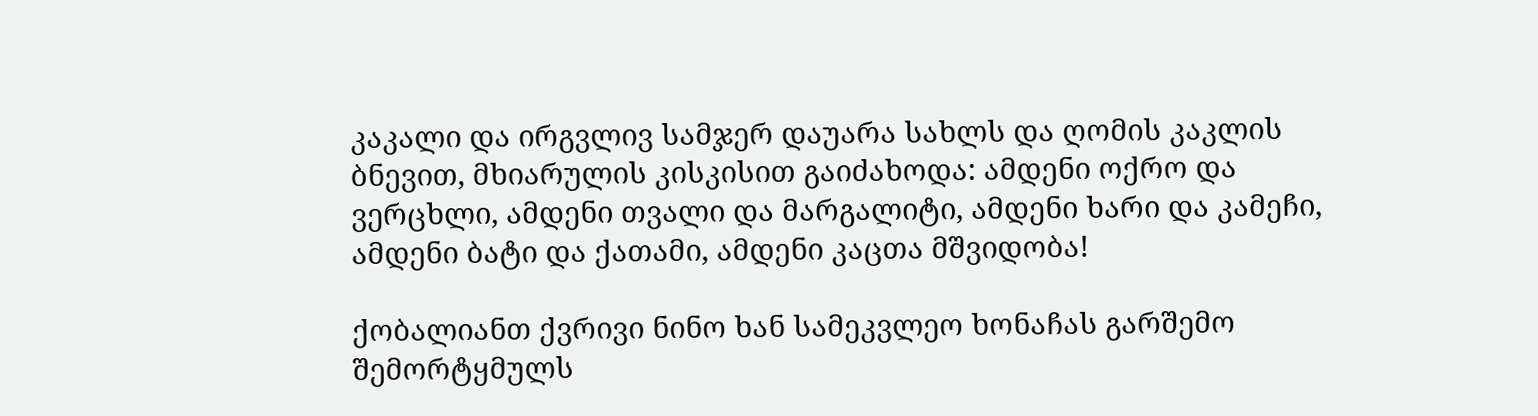კაკალი და ირგვლივ სამჯერ დაუარა სახლს და ღომის კაკლის ბნევით, მხიარულის კისკისით გაიძახოდა: ამდენი ოქრო და ვერცხლი, ამდენი თვალი და მარგალიტი, ამდენი ხარი და კამეჩი, ამდენი ბატი და ქათამი, ამდენი კაცთა მშვიდობა!

ქობალიანთ ქვრივი ნინო ხან სამეკვლეო ხონაჩას გარშემო შემორტყმულს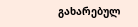გახარებულ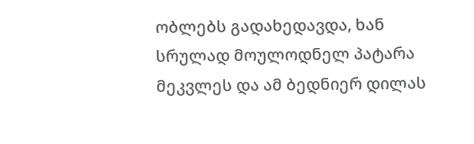ობლებს გადახედავდა, ხან სრულად მოულოდნელ პატარა მეკვლეს და ამ ბედნიერ დილას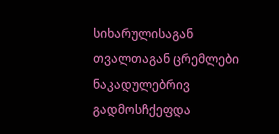სიხარულისაგან თვალთაგან ცრემლები ნაკადულებრივ გადმოსჩქეფდა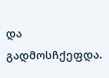და გადმოსჩქეფდა.